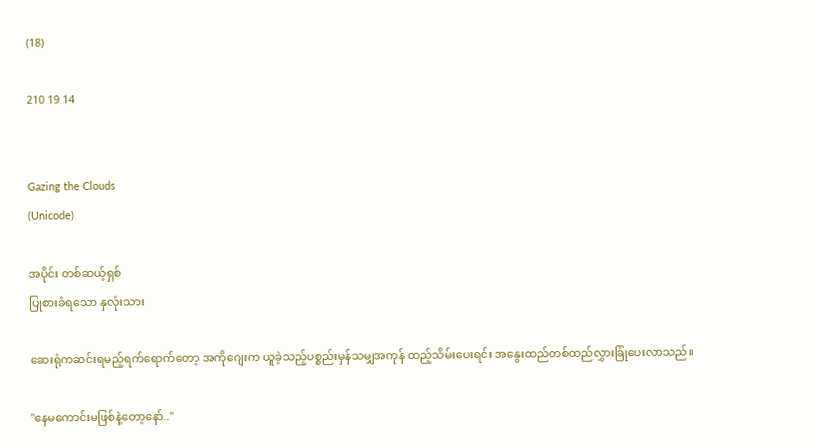(18)

210 19 14


Gazing the Clouds
(Unicode)

အပိုင်း တစ်ဆယ့်‌‌ရှစ်
ပြုစားခံရသော နှလုံးသား

ဆေးရုံကဆင်းရမည့်ရက်ရောက်တော့ အကိုဂျေးက ယူခဲ့သည့်ပစ္စည်းမှန်သမျှအကုန် ထည့်သိမ်းပေးရင်း အနွေးထည်တစ်ထည်လွှားခြုံပေးလာသည်။

"နေမကောင်းမဖြစ်နဲ့တော့နော်.."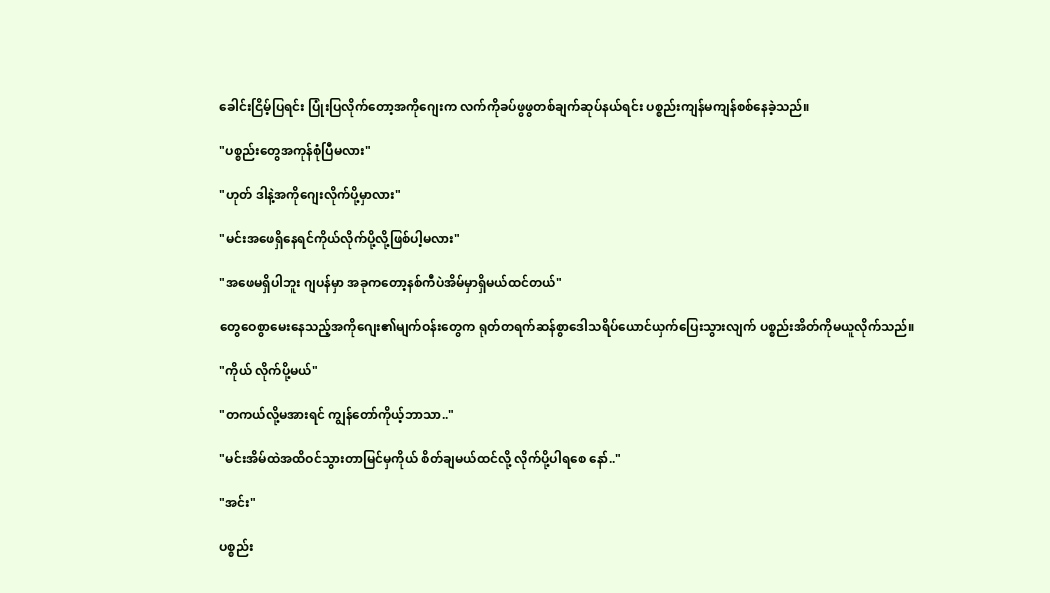ခေါင်းငြိမ့်ပြရင်း ပြုံးပြလိုက်တော့အကိုဂျေးက လက်ကိုခပ်ဖွဖွတစ်ချက်ဆုပ်နယ်ရင်း ပစ္စည်းကျန်မကျန်စစ်နေခဲ့သည်။

"ပစ္စည်းတွေအကုန်စုံပြီမလား"

"ဟုတ် ဒါနဲ့အကိုဂျေးလိုက်ပို့မှာလား"

"မင်းအဖေရှိနေရင်ကိုယ်လိုက်ပို့လို့ဖြစ်ပါ့မလား"

"အဖေမရှိပါဘူး ဂျပန်မှာ အခုကတော့နစ်ကီပဲအိမ်မှာရှိမယ်ထင်တယ်"

တွေဝေစွာမေးနေသည့်‌အကိုဂျေး၏မျက်ဝန်းတွေက ရုတ်တရက်ဆန်စွာဒေါသရိပ်ယောင်ယှက်ပြေးသွားလျက် ပစ္စည်းအိတ်ကိုမယူလိုက်သည်။

"ကိုယ် လိုက်ပို့မယ်"

"တကယ်လို့မအားရင် ကျွန်တော်ကိုယ့်ဘာသာ.."

"မင်းအိမ်ထဲအထိဝင်သွားတာမြင်မှကိုယ် စိတ်ချမယ်ထင်လို့ လိုက်ပို့ပါရစေ နော်.."

"အင်း"

ပစ္စည်း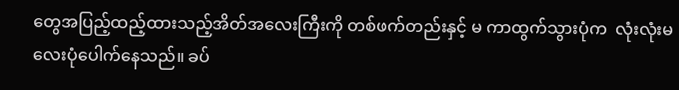တွေအပြည့်ထည့်ထားသည့်အိတ်အလေးကြီးကို တစ်ဖက်တည်းနှင့် မ ကာထွက်သွားပုံက  လုံးလုံးမလေးပုံပေါက်နေသည်။ ခပ်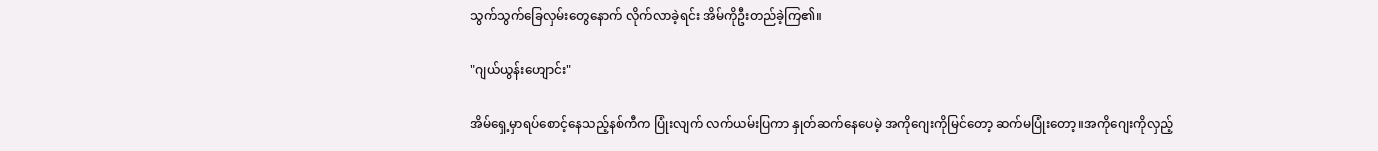သွက်သွက်‌ခြေလှမ်းတွေနောက် လိုက်လာခဲ့ရင်း အိမ်ကိုဦးတည်ခဲ့ကြ၏။

"ဂျယ်ယွန်း‌ဟျောင်း"

အိမ်ရှေ့မှာရပ်စောင့်နေသည့်နစ်ကီက ပြုံးလျက် လက်‌ယမ်းပြကာ နှုတ်ဆက်နေပေမဲ့ အကိုဂျေးကိုမြင်တော့ ဆက်မပြုံးတော့။အကိုဂျေးကိုလှည့်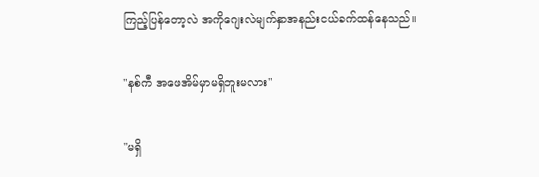ကြည့်ပြန်တော့လဲ အကိုဂျေးလဲမျက်နှာအနည်းငယ်ခက်ထန်နေသည်။

"နစ်ကီ အဖေအိမ်မှာမရှိဘူးမလား"

"မရှိ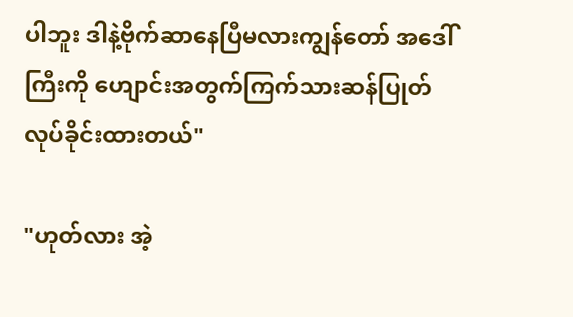ပါဘူး ဒါနဲ့ဗိုက်ဆာနေပြီမလားကျွန်တော် အဒေါ်ကြီးကို ဟျောင်းအတွက်ကြက်သားဆန်ပြုတ်လုပ်ခိုင်းထားတယ်"

"ဟုတ်လား အဲ့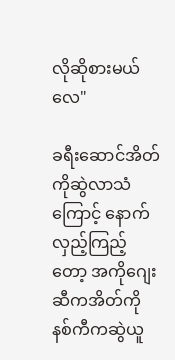လိုဆိုစားမယ်လေ"

ခရီးဆောင်အိတ်ကိုဆွဲလာသံကြောင့် နောက်လှည့်ကြည့်တော့ အကိုဂျေးဆီကအိတ်ကို နစ်ကီကဆွဲယူ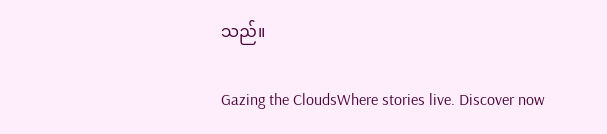သည်။

Gazing the CloudsWhere stories live. Discover now